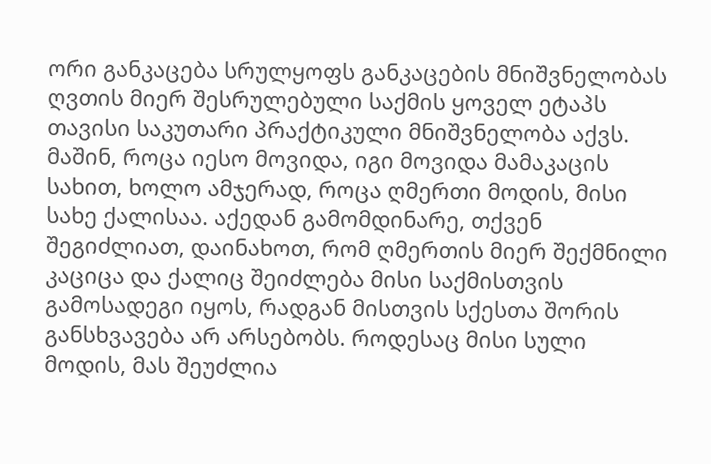ორი განკაცება სრულყოფს განკაცების მნიშვნელობას
ღვთის მიერ შესრულებული საქმის ყოველ ეტაპს თავისი საკუთარი პრაქტიკული მნიშვნელობა აქვს. მაშინ, როცა იესო მოვიდა, იგი მოვიდა მამაკაცის სახით, ხოლო ამჯერად, როცა ღმერთი მოდის, მისი სახე ქალისაა. აქედან გამომდინარე, თქვენ შეგიძლიათ, დაინახოთ, რომ ღმერთის მიერ შექმნილი კაციცა და ქალიც შეიძლება მისი საქმისთვის გამოსადეგი იყოს, რადგან მისთვის სქესთა შორის განსხვავება არ არსებობს. როდესაც მისი სული მოდის, მას შეუძლია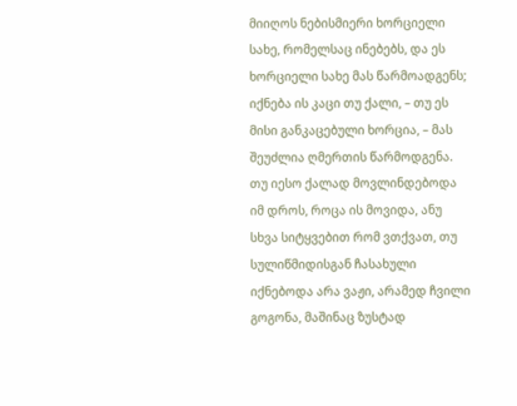მიიღოს ნებისმიერი ხორციელი სახე, რომელსაც ინებებს, და ეს ხორციელი სახე მას წარმოადგენს; იქნება ის კაცი თუ ქალი, – თუ ეს მისი განკაცებული ხორცია, – მას შეუძლია ღმერთის წარმოდგენა. თუ იესო ქალად მოვლინდებოდა იმ დროს, როცა ის მოვიდა, ანუ სხვა სიტყვებით რომ ვთქვათ, თუ სულიწმიდისგან ჩასახული იქნებოდა არა ვაჟი, არამედ ჩვილი გოგონა, მაშინაც ზუსტად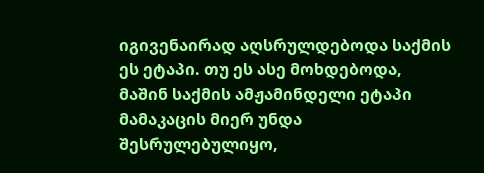იგივენაირად აღსრულდებოდა საქმის ეს ეტაპი. თუ ეს ასე მოხდებოდა, მაშინ საქმის ამჟამინდელი ეტაპი მამაკაცის მიერ უნდა შესრულებულიყო,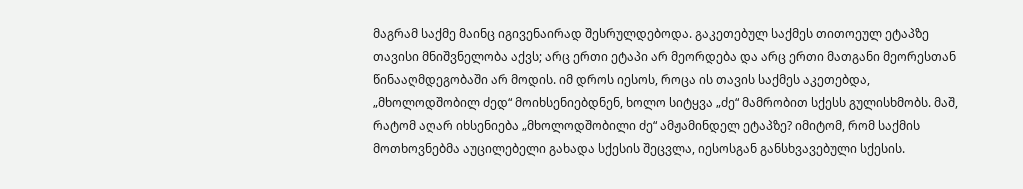მაგრამ საქმე მაინც იგივენაირად შესრულდებოდა. გაკეთებულ საქმეს თითოეულ ეტაპზე თავისი მნიშვნელობა აქვს; არც ერთი ეტაპი არ მეორდება და არც ერთი მათგანი მეორესთან წინააღმდეგობაში არ მოდის. იმ დროს იესოს, როცა ის თავის საქმეს აკეთებდა, „მხოლოდშობილ ძედ“ მოიხსენიებდნენ, ხოლო სიტყვა „ძე“ მამრობით სქესს გულისხმობს. მაშ, რატომ აღარ იხსენიება „მხოლოდშობილი ძე“ ამჟამინდელ ეტაპზე? იმიტომ, რომ საქმის მოთხოვნებმა აუცილებელი გახადა სქესის შეცვლა, იესოსგან განსხვავებული სქესის.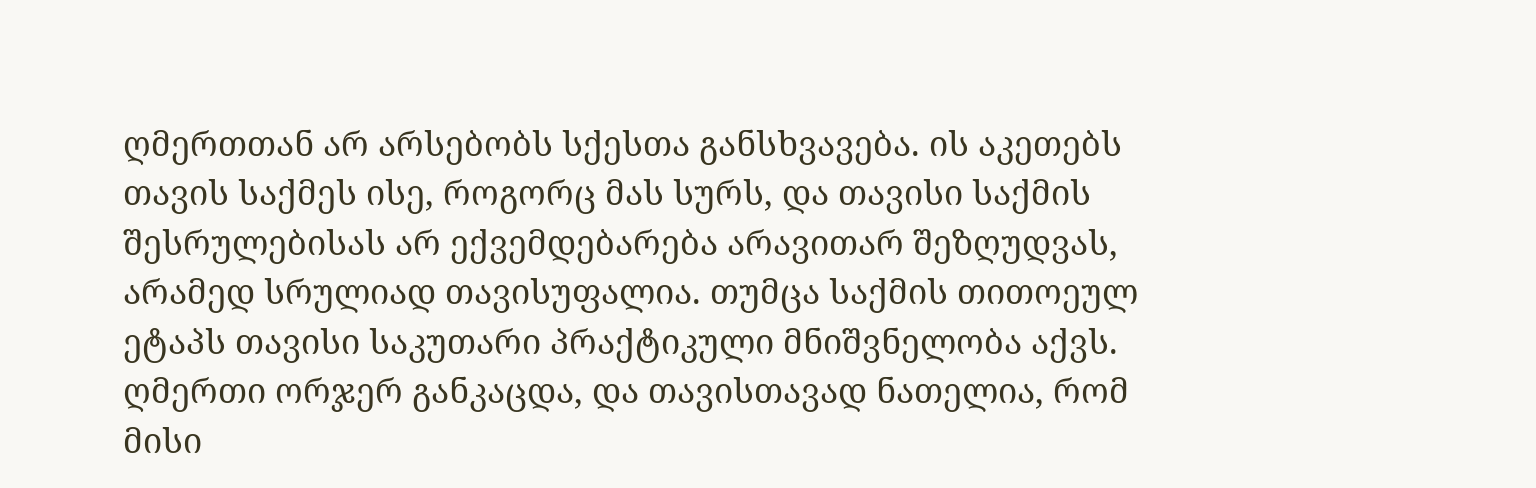ღმერთთან არ არსებობს სქესთა განსხვავება. ის აკეთებს თავის საქმეს ისე, როგორც მას სურს, და თავისი საქმის შესრულებისას არ ექვემდებარება არავითარ შეზღუდვას, არამედ სრულიად თავისუფალია. თუმცა საქმის თითოეულ ეტაპს თავისი საკუთარი პრაქტიკული მნიშვნელობა აქვს. ღმერთი ორჯერ განკაცდა, და თავისთავად ნათელია, რომ მისი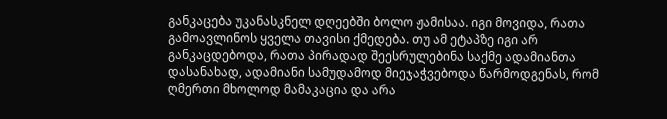განკაცება უკანასკნელ დღეებში ბოლო ჟამისაა. იგი მოვიდა, რათა გამოავლინოს ყველა თავისი ქმედება. თუ ამ ეტაპზე იგი არ განკაცდებოდა, რათა პირადად შეესრულებინა საქმე ადამიანთა დასანახად, ადამიანი სამუდამოდ მიეჯაჭვებოდა წარმოდგენას, რომ ღმერთი მხოლოდ მამაკაცია და არა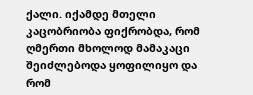ქალი. იქამდე მთელი კაცობრიობა ფიქრობდა, რომ ღმერთი მხოლოდ მამაკაცი შეიძლებოდა ყოფილიყო და რომ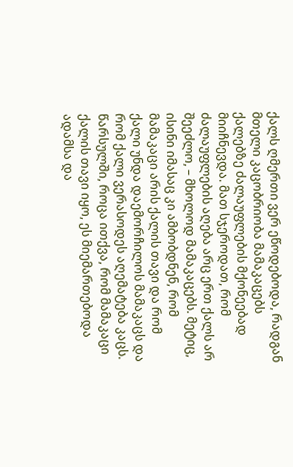ქალს ღმერთი ვერ ეწოდებოდა, რადგან მთელი კაცობრიობა მამაკაცებს ქალებზე ძალაუფლების მქონეებად მიიჩნევდა. მათ სჯეროდათ, რომ ძალაუფლების აღება არც ერთ ქალს არ შეეძლო, – მხოლოდ მამაკაცებს. მეტიც, ისინი იმასაც კი ამბობდნენ, რომ მამაკაცი არის ქალის თავი და რომ ქალი უნდა დაემორჩილოს მამაკაცს და რომ ქალი ვერასოდეს აღემატება კაცს. წარსულში, როცა ითქვა, რომ მამაკაცი ქალის თავი იყო, ეს მიემართებოდა ადამსა და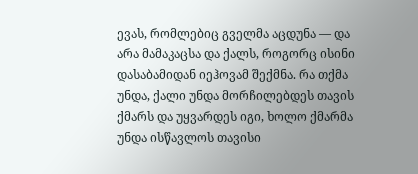ევას, რომლებიც გველმა აცდუნა — და არა მამაკაცსა და ქალს, როგორც ისინი დასაბამიდან იეჰოვამ შექმნა. რა თქმა უნდა, ქალი უნდა მორჩილებდეს თავის ქმარს და უყვარდეს იგი, ხოლო ქმარმა უნდა ისწავლოს თავისი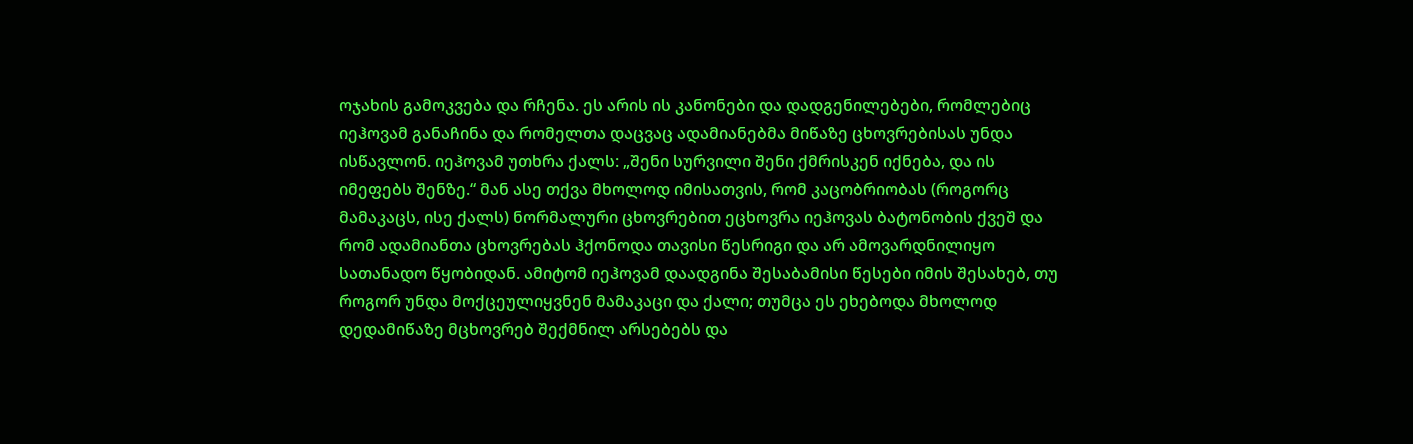ოჯახის გამოკვება და რჩენა. ეს არის ის კანონები და დადგენილებები, რომლებიც იეჰოვამ განაჩინა და რომელთა დაცვაც ადამიანებმა მიწაზე ცხოვრებისას უნდა ისწავლონ. იეჰოვამ უთხრა ქალს: „შენი სურვილი შენი ქმრისკენ იქნება, და ის იმეფებს შენზე.“ მან ასე თქვა მხოლოდ იმისათვის, რომ კაცობრიობას (როგორც მამაკაცს, ისე ქალს) ნორმალური ცხოვრებით ეცხოვრა იეჰოვას ბატონობის ქვეშ და რომ ადამიანთა ცხოვრებას ჰქონოდა თავისი წესრიგი და არ ამოვარდნილიყო სათანადო წყობიდან. ამიტომ იეჰოვამ დაადგინა შესაბამისი წესები იმის შესახებ, თუ როგორ უნდა მოქცეულიყვნენ მამაკაცი და ქალი; თუმცა ეს ეხებოდა მხოლოდ დედამიწაზე მცხოვრებ შექმნილ არსებებს და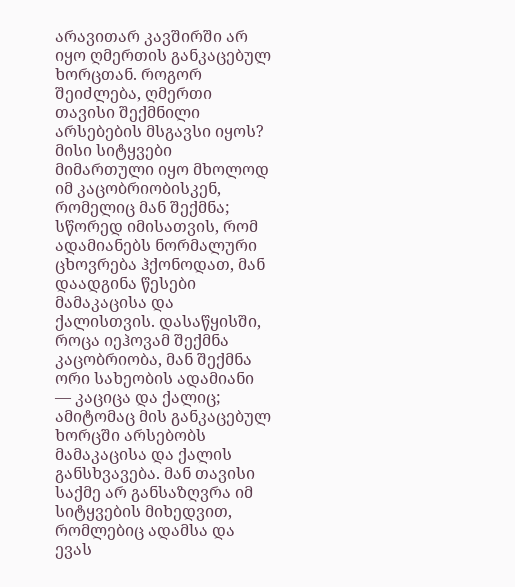არავითარ კავშირში არ იყო ღმერთის განკაცებულ ხორცთან. როგორ შეიძლება, ღმერთი თავისი შექმნილი არსებების მსგავსი იყოს? მისი სიტყვები მიმართული იყო მხოლოდ იმ კაცობრიობისკენ, რომელიც მან შექმნა; სწორედ იმისათვის, რომ ადამიანებს ნორმალური ცხოვრება ჰქონოდათ, მან დაადგინა წესები მამაკაცისა და ქალისთვის. დასაწყისში, როცა იეჰოვამ შექმნა კაცობრიობა, მან შექმნა ორი სახეობის ადამიანი — კაციცა და ქალიც; ამიტომაც მის განკაცებულ ხორცში არსებობს მამაკაცისა და ქალის განსხვავება. მან თავისი საქმე არ განსაზღვრა იმ სიტყვების მიხედვით, რომლებიც ადამსა და ევას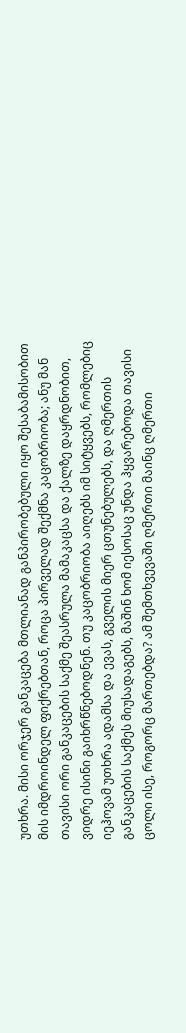უთხრა. მისი ორჯერ განკაცება მთლიანად განპირობებული იყო შესაბამისობით მის იმდროინდელ ფიქრებთან, როცა პირველად შექმნა კაცობრიობა; ანუ მან თავისი ორი განკაცების საქმე შეასრულა მამაკაცსა და ქალზე დაყრდნობით, ვიდრე ისინი გაიხრწნებოდნენ. თუ კაცობრიობა აიღებს იმ სიტყვებს, რომლებიც იეჰოვამ უთხრა ადამსა და ევას, გველის მიერ ცთუნებულებს, და ღმერთის განკაცების საქმეს მიუსადაგებს, მაშინ ხომ იესოსაც უნდა ჰყვარებოდა თავისი ცოლი ისე, როგორც მართებდა? ამ შემთხვევაში ღმერთი მაინც ღმერთი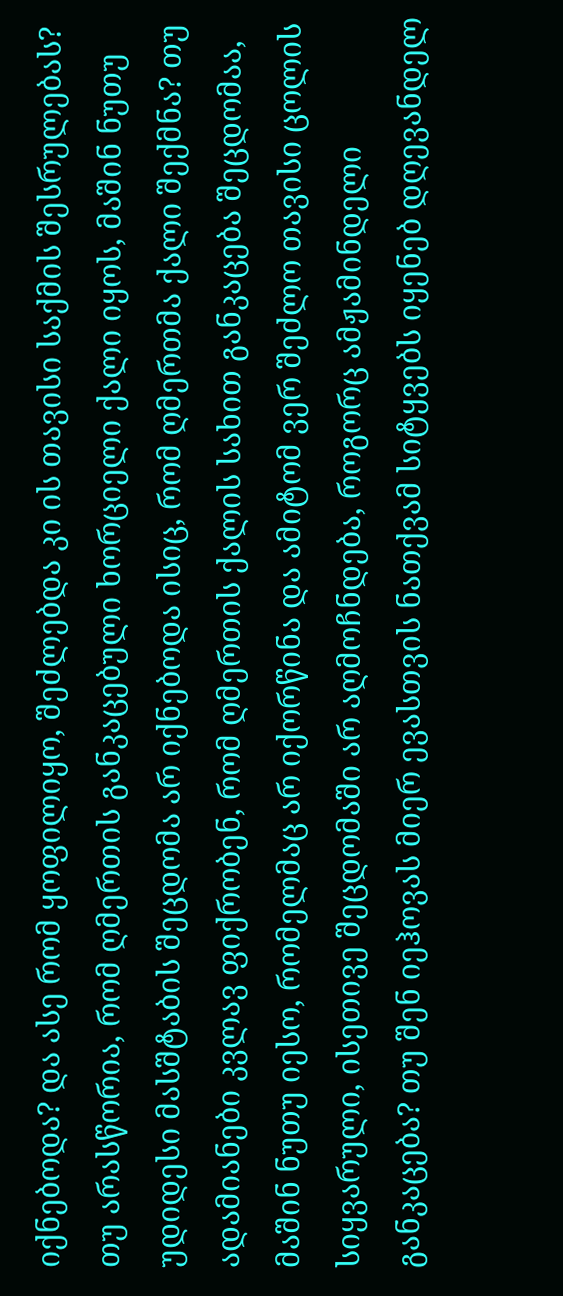იქნებოდა? და ასე რომ ყოფილიყო, შეძლებდა კი ის თავისი საქმის შესრულებას? თუ არასწორია, რომ ღმერთის განკაცებული ხორციელი ქალი იყოს, მაშინ ნუთუ უდიდესი მასშტაბის შეცდომა არ იქნებოდა ისიც, რომ ღმერთმა ქალი შექმნა? თუ ადამიანები კვლავ ფიქრობენ, რომ ღმერთის ქალის სახით განკაცება შეცდომაა, მაშინ ნუთუ იესო, რომელმაც არ იქორწინა და ამიტომ ვერ შეძლო თავისი ცოლის სიყვარული, ისეთივე შეცდომაში არ აღმოჩნდება, როგორც ამჟამინდელი განკაცება? თუ შენ იეჰოვას მიერ ევასთვის ნათქვამ სიტყვებს იყენებ დღევანდელ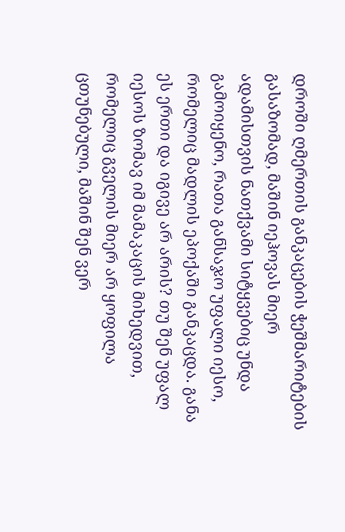დროში ღმერთის განკაცების ჭეშმარიტების გასაზომად, მაშინ იეჰოვას მიერ ადამისთვის ნათქვამი სიტყვებიც უნდა გამოიყენო, რათა განსაჯო უფალი იესო, რომელიც მადლის ეპოქაში განკაცდა. განა ეს ერთი და იგივე არ არის? თუ შენ უფალ იესოს ზომავ იმ მამაკაცის მიხედვით, რომელიც გველის მიერ არ ყოფილა ცთუნებული, მაშინ შენ ვერ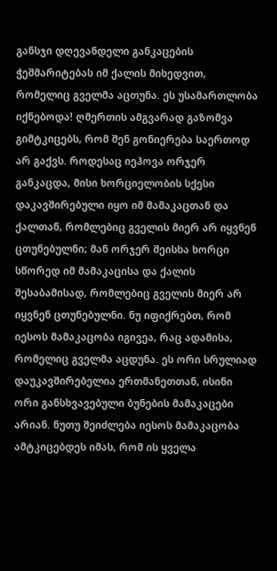განსჯი დღევანდელი განკაცების ჭეშმარიტებას იმ ქალის მიხედვით, რომელიც გველმა აცთუნა. ეს უსამართლობა იქნებოდა! ღმერთის ამგვარად გაზომვა გიმტკიცებს, რომ შენ გონიერება საერთოდ არ გაქვს. როდესაც იეჰოვა ორჯერ განკაცდა, მისი ხორციელობის სქესი დაკავშირებული იყო იმ მამაკაცთან და ქალთან, რომლებიც გველის მიერ არ იყვნენ ცთუნებულნი; მან ორჯერ შეისხა ხორცი სწორედ იმ მამაკაცისა და ქალის შესაბამისად, რომლებიც გველის მიერ არ იყვნენ ცთუნებულნი. ნუ იფიქრებთ, რომ იესოს მამაკაცობა იგივეა, რაც ადამისა, რომელიც გველმა აცდუნა. ეს ორი სრულიად დაუკავშირებელია ერთმანეთთან, ისინი ორი განსხვავებული ბუნების მამაკაცები არიან. ნუთუ შეიძლება იესოს მამაკაცობა ამტკიცებდეს იმას, რომ ის ყველა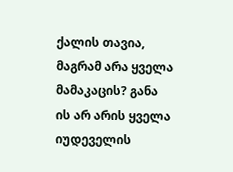ქალის თავია, მაგრამ არა ყველა მამაკაცის? განა ის არ არის ყველა იუდეველის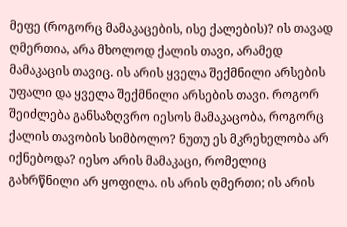მეფე (როგორც მამაკაცების, ისე ქალების)? ის თავად ღმერთია, არა მხოლოდ ქალის თავი, არამედ მამაკაცის თავიც. ის არის ყველა შექმნილი არსების უფალი და ყველა შექმნილი არსების თავი. როგორ შეიძლება განსაზღვრო იესოს მამაკაცობა, როგორც ქალის თავობის სიმბოლო? ნუთუ ეს მკრეხელობა არ იქნებოდა? იესო არის მამაკაცი, რომელიც გახრწნილი არ ყოფილა. ის არის ღმერთი; ის არის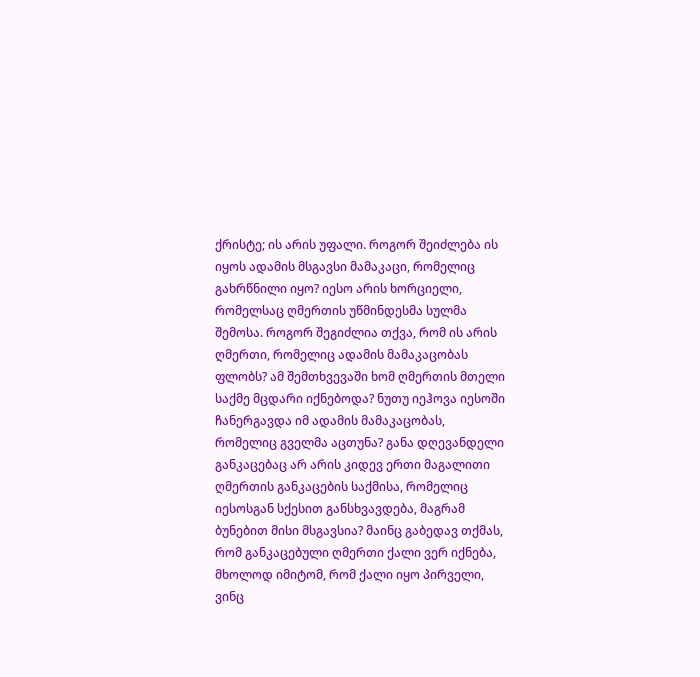ქრისტე; ის არის უფალი. როგორ შეიძლება ის იყოს ადამის მსგავსი მამაკაცი, რომელიც გახრწნილი იყო? იესო არის ხორციელი, რომელსაც ღმერთის უწმინდესმა სულმა შემოსა. როგორ შეგიძლია თქვა, რომ ის არის ღმერთი, რომელიც ადამის მამაკაცობას ფლობს? ამ შემთხვევაში ხომ ღმერთის მთელი საქმე მცდარი იქნებოდა? ნუთუ იეჰოვა იესოში ჩანერგავდა იმ ადამის მამაკაცობას, რომელიც გველმა აცთუნა? განა დღევანდელი განკაცებაც არ არის კიდევ ერთი მაგალითი ღმერთის განკაცების საქმისა, რომელიც იესოსგან სქესით განსხვავდება, მაგრამ ბუნებით მისი მსგავსია? მაინც გაბედავ თქმას, რომ განკაცებული ღმერთი ქალი ვერ იქნება, მხოლოდ იმიტომ, რომ ქალი იყო პირველი, ვინც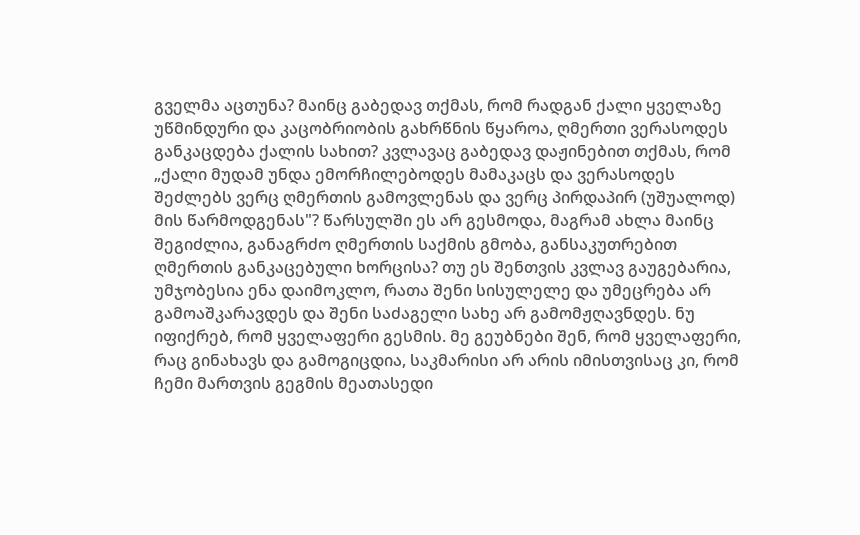გველმა აცთუნა? მაინც გაბედავ თქმას, რომ რადგან ქალი ყველაზე უწმინდური და კაცობრიობის გახრწნის წყაროა, ღმერთი ვერასოდეს განკაცდება ქალის სახით? კვლავაც გაბედავ დაჟინებით თქმას, რომ „ქალი მუდამ უნდა ემორჩილებოდეს მამაკაცს და ვერასოდეს შეძლებს ვერც ღმერთის გამოვლენას და ვერც პირდაპირ (უშუალოდ) მის წარმოდგენას"? წარსულში ეს არ გესმოდა, მაგრამ ახლა მაინც შეგიძლია, განაგრძო ღმერთის საქმის გმობა, განსაკუთრებით ღმერთის განკაცებული ხორცისა? თუ ეს შენთვის კვლავ გაუგებარია, უმჯობესია ენა დაიმოკლო, რათა შენი სისულელე და უმეცრება არ გამოაშკარავდეს და შენი საძაგელი სახე არ გამომჟღავნდეს. ნუ იფიქრებ, რომ ყველაფერი გესმის. მე გეუბნები შენ, რომ ყველაფერი, რაც გინახავს და გამოგიცდია, საკმარისი არ არის იმისთვისაც კი, რომ ჩემი მართვის გეგმის მეათასედი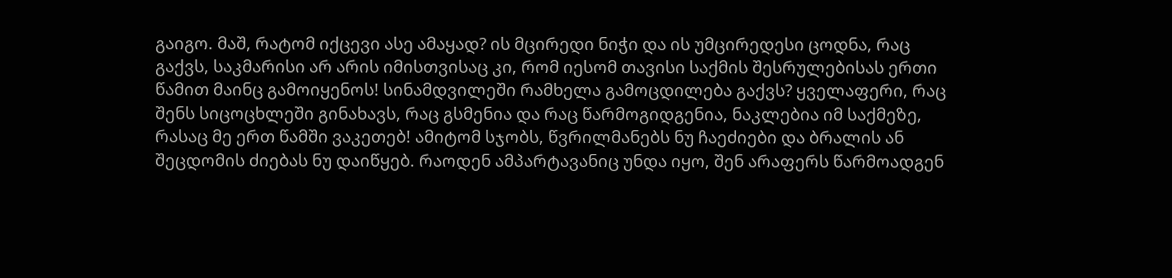გაიგო. მაშ, რატომ იქცევი ასე ამაყად? ის მცირედი ნიჭი და ის უმცირედესი ცოდნა, რაც გაქვს, საკმარისი არ არის იმისთვისაც კი, რომ იესომ თავისი საქმის შესრულებისას ერთი წამით მაინც გამოიყენოს! სინამდვილეში რამხელა გამოცდილება გაქვს? ყველაფერი, რაც შენს სიცოცხლეში გინახავს, რაც გსმენია და რაც წარმოგიდგენია, ნაკლებია იმ საქმეზე, რასაც მე ერთ წამში ვაკეთებ! ამიტომ სჯობს, წვრილმანებს ნუ ჩაეძიები და ბრალის ან შეცდომის ძიებას ნუ დაიწყებ. რაოდენ ამპარტავანიც უნდა იყო, შენ არაფერს წარმოადგენ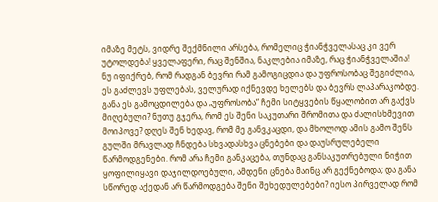იმაზე მეტს, ვიდრე შექმნილი არსება, რომელიც ჭიანჭველასაც კი ვერ უტოლდება! ყველაფერი, რაც შენშია, ნაკლებია იმაზე, რაც ჭიანჭველაშია! ნუ იფიქრებ, რომ რადგან ბევრი რამ გამოგიცდია და უფროსობაც შეგიძლია, ეს გაძლევს უფლებას, ველურად იქნევდე ხელებს და ბევრს ლაპარაკობდე. განა ეს გამოცდილება და „უფროსობა“ ჩემი სიტყვების წყალობით არ გაქვს მიღებული? ნუთუ გჯერა, რომ ეს შენი საკუთარი შრომითა და ძალისხმევით მოიპოვე? დღეს შენ ხედავ, რომ მე განვკაცდი, და მხოლოდ ამის გამო შენს გულში მრავლად ჩნდება სხვადასხვა ცნებები და დაუსრულებელი წარმოდგენები. რომ არა ჩემი განკაცება, თუნდაც განსაკუთრებული ნიჭით ყოფილიყავი დაჯილდოებული, ამდენი ცნება მაინც არ გექნებოდა; და განა სწორედ აქედან არ წარმოდგება შენი შეხედულებები? იესო პირველად რომ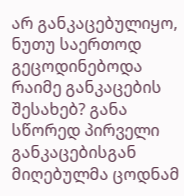არ განკაცებულიყო, ნუთუ საერთოდ გეცოდინებოდა რაიმე განკაცების შესახებ? განა სწორედ პირველი განკაცებისგან მიღებულმა ცოდნამ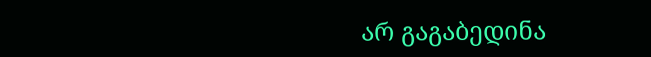არ გაგაბედინა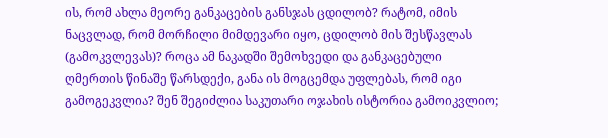ის, რომ ახლა მეორე განკაცების განსჯას ცდილობ? რატომ, იმის ნაცვლად, რომ მორჩილი მიმდევარი იყო, ცდილობ მის შესწავლას (გამოკვლევას)? როცა ამ ნაკადში შემოხვედი და განკაცებული ღმერთის წინაშე წარსდექი, განა ის მოგცემდა უფლებას, რომ იგი გამოგეკვლია? შენ შეგიძლია საკუთარი ოჯახის ისტორია გამოიკვლიო;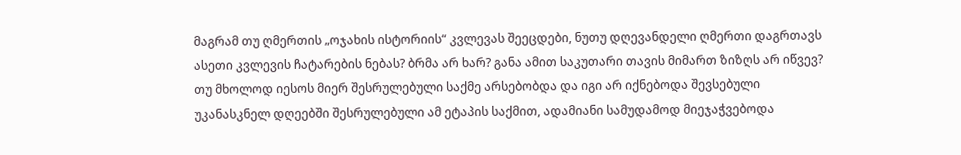მაგრამ თუ ღმერთის „ოჯახის ისტორიის“ კვლევას შეეცდები, ნუთუ დღევანდელი ღმერთი დაგრთავს ასეთი კვლევის ჩატარების ნებას? ბრმა არ ხარ? განა ამით საკუთარი თავის მიმართ ზიზღს არ იწვევ?
თუ მხოლოდ იესოს მიერ შესრულებული საქმე არსებობდა და იგი არ იქნებოდა შევსებული უკანასკნელ დღეებში შესრულებული ამ ეტაპის საქმით, ადამიანი სამუდამოდ მიეჯაჭვებოდა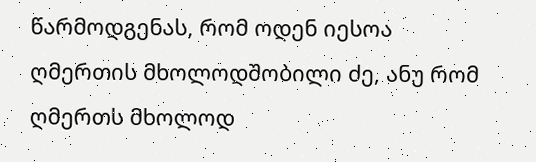წარმოდგენას, რომ ოდენ იესოა ღმერთის მხოლოდშობილი ძე, ანუ რომ ღმერთს მხოლოდ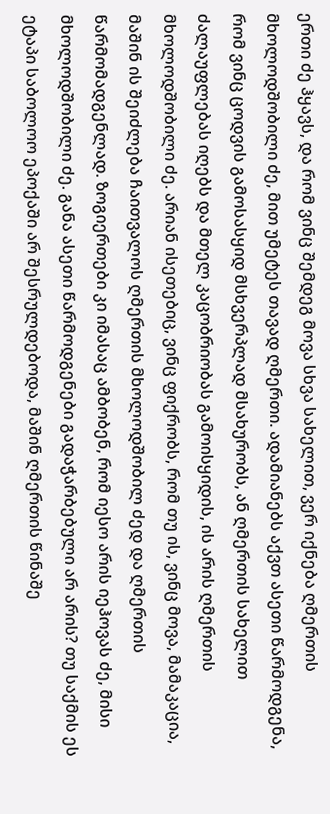ერთი ძე ჰყავს, და რომ ვინც შემდეგ მოვა სხვა სახელით, ვერ იქნება ღმერთის მხოლოდშობილი ძე, მით უმეტეს თავად ღმერთი. ადამიანებს აქვთ ასეთი წარმოდგენა, რომ ვინც ცოდვის გამოსასყიდ მსხვერპლად მსახურობს, ან ღმერთის სახელით ძალაუფლებას იღებს და მთელ კაცობრიობას გამოისყიდის, ის არის ღმერთის მხოლოდშობილი ძე. არიან ისეთებიც, ვინც ფიქრობს, რომ თუ ის, ვინც მოვა, მამაკაცია, მაშინ ის შეიძლება ჩაითვალოს ღმერთის მხოლოდშობილ ძედ და ღმერთის წარმომადგენლად. ზოგიერთები კი იმასაც ამბობენ, რომ იესო არის იეჰოვას ძე, მისი მხოლოდშობილი ძე. განა ასეთი წარმოდგენები გადაჭარბებული არ არის? თუ საქმის ეს ეტაპი საბოლოო ეპოქაში არ შესრულდებოდა, მაშინ ღმერთის წინაშე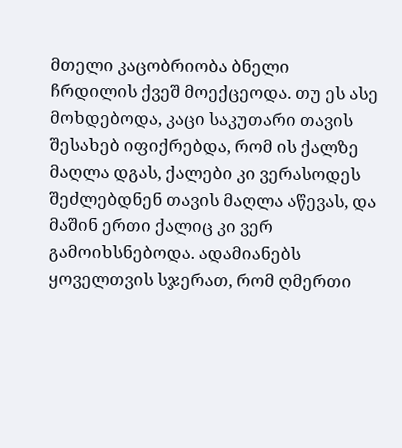მთელი კაცობრიობა ბნელი ჩრდილის ქვეშ მოექცეოდა. თუ ეს ასე მოხდებოდა, კაცი საკუთარი თავის შესახებ იფიქრებდა, რომ ის ქალზე მაღლა დგას, ქალები კი ვერასოდეს შეძლებდნენ თავის მაღლა აწევას, და მაშინ ერთი ქალიც კი ვერ გამოიხსნებოდა. ადამიანებს ყოველთვის სჯერათ, რომ ღმერთი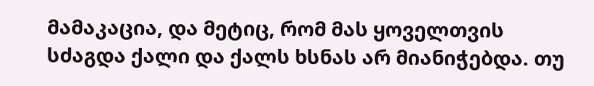მამაკაცია, და მეტიც, რომ მას ყოველთვის სძაგდა ქალი და ქალს ხსნას არ მიანიჭებდა. თუ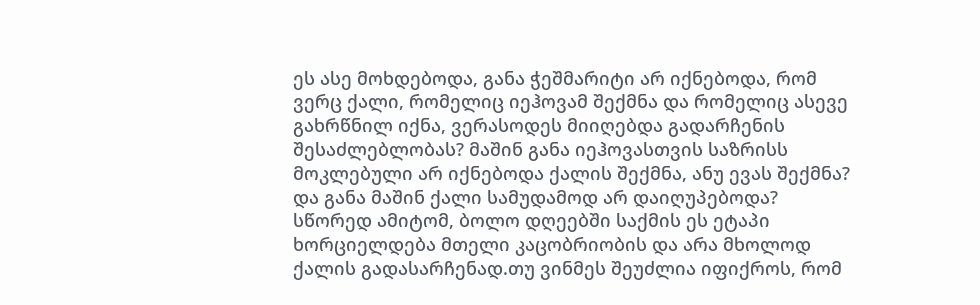ეს ასე მოხდებოდა, განა ჭეშმარიტი არ იქნებოდა, რომ ვერც ქალი, რომელიც იეჰოვამ შექმნა და რომელიც ასევე გახრწნილ იქნა, ვერასოდეს მიიღებდა გადარჩენის შესაძლებლობას? მაშინ განა იეჰოვასთვის საზრისს მოკლებული არ იქნებოდა ქალის შექმნა, ანუ ევას შექმნა? და განა მაშინ ქალი სამუდამოდ არ დაიღუპებოდა? სწორედ ამიტომ, ბოლო დღეებში საქმის ეს ეტაპი ხორციელდება მთელი კაცობრიობის და არა მხოლოდ ქალის გადასარჩენად.თუ ვინმეს შეუძლია იფიქროს, რომ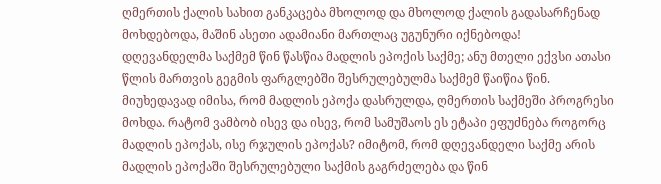ღმერთის ქალის სახით განკაცება მხოლოდ და მხოლოდ ქალის გადასარჩენად მოხდებოდა, მაშინ ასეთი ადამიანი მართლაც უგუნური იქნებოდა!
დღევანდელმა საქმემ წინ წასწია მადლის ეპოქის საქმე; ანუ მთელი ექვსი ათასი წლის მართვის გეგმის ფარგლებში შესრულებულმა საქმემ წაიწია წინ. მიუხედავად იმისა, რომ მადლის ეპოქა დასრულდა, ღმერთის საქმეში პროგრესი მოხდა. რატომ ვამბობ ისევ და ისევ, რომ სამუშაოს ეს ეტაპი ეფუძნება როგორც მადლის ეპოქას, ისე რჯულის ეპოქას? იმიტომ, რომ დღევანდელი საქმე არის მადლის ეპოქაში შესრულებული საქმის გაგრძელება და წინ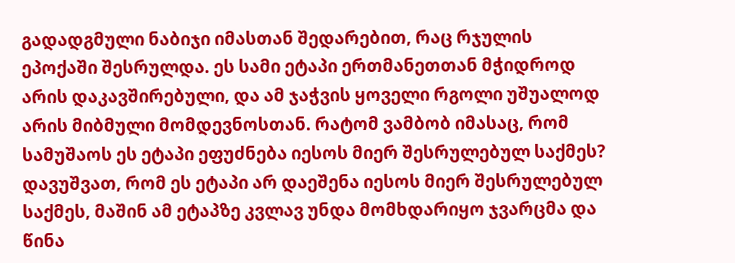გადადგმული ნაბიჯი იმასთან შედარებით, რაც რჯულის ეპოქაში შესრულდა. ეს სამი ეტაპი ერთმანეთთან მჭიდროდ არის დაკავშირებული, და ამ ჯაჭვის ყოველი რგოლი უშუალოდ არის მიბმული მომდევნოსთან. რატომ ვამბობ იმასაც, რომ სამუშაოს ეს ეტაპი ეფუძნება იესოს მიერ შესრულებულ საქმეს? დავუშვათ, რომ ეს ეტაპი არ დაეშენა იესოს მიერ შესრულებულ საქმეს, მაშინ ამ ეტაპზე კვლავ უნდა მომხდარიყო ჯვარცმა და წინა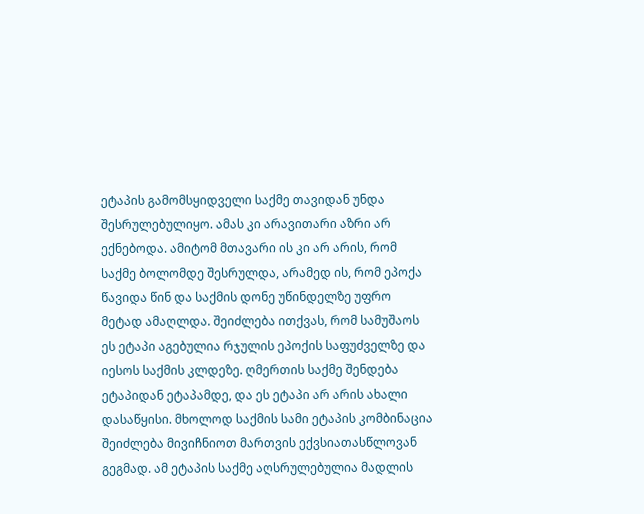ეტაპის გამომსყიდველი საქმე თავიდან უნდა შესრულებულიყო. ამას კი არავითარი აზრი არ ექნებოდა. ამიტომ მთავარი ის კი არ არის, რომ საქმე ბოლომდე შესრულდა, არამედ ის, რომ ეპოქა წავიდა წინ და საქმის დონე უწინდელზე უფრო მეტად ამაღლდა. შეიძლება ითქვას, რომ სამუშაოს ეს ეტაპი აგებულია რჯულის ეპოქის საფუძველზე და იესოს საქმის კლდეზე. ღმერთის საქმე შენდება ეტაპიდან ეტაპამდე, და ეს ეტაპი არ არის ახალი დასაწყისი. მხოლოდ საქმის სამი ეტაპის კომბინაცია შეიძლება მივიჩნიოთ მართვის ექვსიათასწლოვან გეგმად. ამ ეტაპის საქმე აღსრულებულია მადლის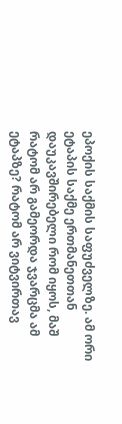ეპოქის საქმის საფუძველზე. ამ ორი ეტაპის საქმე ერთმანეთთან დაუკავშირებელი რომ იყოს, მაშ რატომ არ გამეორდა ჯვარცმა ამ ეტაპზე? რატომ არ ვიტვირთავ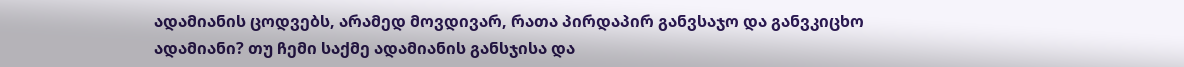ადამიანის ცოდვებს, არამედ მოვდივარ, რათა პირდაპირ განვსაჯო და განვკიცხო ადამიანი? თუ ჩემი საქმე ადამიანის განსჯისა და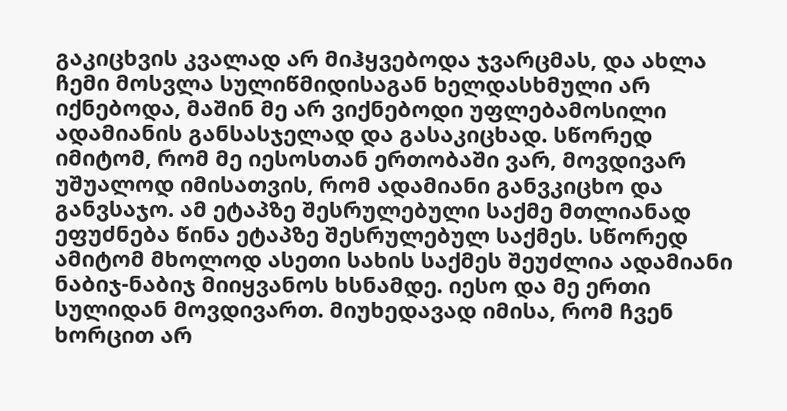გაკიცხვის კვალად არ მიჰყვებოდა ჯვარცმას, და ახლა ჩემი მოსვლა სულიწმიდისაგან ხელდასხმული არ იქნებოდა, მაშინ მე არ ვიქნებოდი უფლებამოსილი ადამიანის განსასჯელად და გასაკიცხად. სწორედ იმიტომ, რომ მე იესოსთან ერთობაში ვარ, მოვდივარ უშუალოდ იმისათვის, რომ ადამიანი განვკიცხო და განვსაჯო. ამ ეტაპზე შესრულებული საქმე მთლიანად ეფუძნება წინა ეტაპზე შესრულებულ საქმეს. სწორედ ამიტომ მხოლოდ ასეთი სახის საქმეს შეუძლია ადამიანი ნაბიჯ-ნაბიჯ მიიყვანოს ხსნამდე. იესო და მე ერთი სულიდან მოვდივართ. მიუხედავად იმისა, რომ ჩვენ ხორცით არ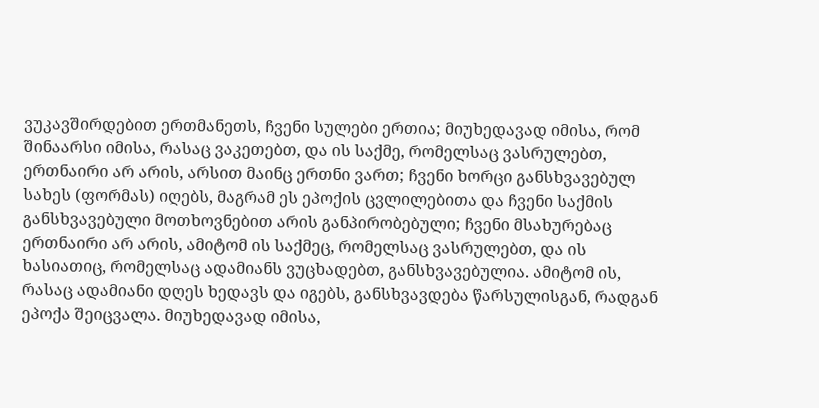ვუკავშირდებით ერთმანეთს, ჩვენი სულები ერთია; მიუხედავად იმისა, რომ შინაარსი იმისა, რასაც ვაკეთებთ, და ის საქმე, რომელსაც ვასრულებთ, ერთნაირი არ არის, არსით მაინც ერთნი ვართ; ჩვენი ხორცი განსხვავებულ სახეს (ფორმას) იღებს, მაგრამ ეს ეპოქის ცვლილებითა და ჩვენი საქმის განსხვავებული მოთხოვნებით არის განპირობებული; ჩვენი მსახურებაც ერთნაირი არ არის, ამიტომ ის საქმეც, რომელსაც ვასრულებთ, და ის ხასიათიც, რომელსაც ადამიანს ვუცხადებთ, განსხვავებულია. ამიტომ ის, რასაც ადამიანი დღეს ხედავს და იგებს, განსხვავდება წარსულისგან, რადგან ეპოქა შეიცვალა. მიუხედავად იმისა,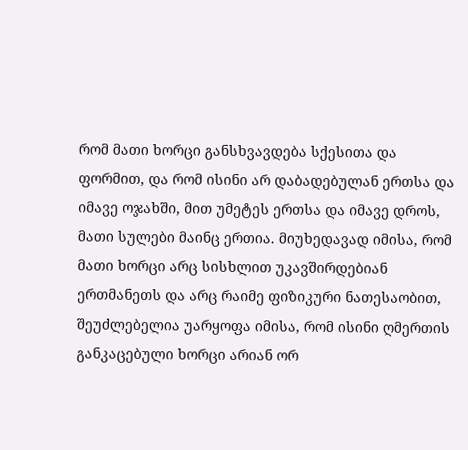რომ მათი ხორცი განსხვავდება სქესითა და ფორმით, და რომ ისინი არ დაბადებულან ერთსა და იმავე ოჯახში, მით უმეტეს ერთსა და იმავე დროს, მათი სულები მაინც ერთია. მიუხედავად იმისა, რომ მათი ხორცი არც სისხლით უკავშირდებიან ერთმანეთს და არც რაიმე ფიზიკური ნათესაობით, შეუძლებელია უარყოფა იმისა, რომ ისინი ღმერთის განკაცებული ხორცი არიან ორ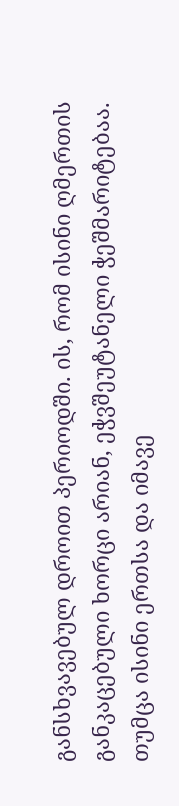განსხვავებულ დროით პერიოდში. ის, რომ ისინი ღმერთის განკაცებული ხორცი არიან, ეჭვშეუტანელი ჭეშმარიტებაა. თუმცა ისინი ერთსა და იმავე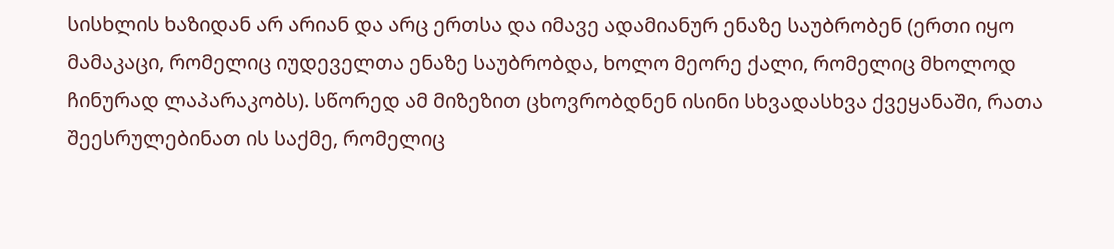სისხლის ხაზიდან არ არიან და არც ერთსა და იმავე ადამიანურ ენაზე საუბრობენ (ერთი იყო მამაკაცი, რომელიც იუდეველთა ენაზე საუბრობდა, ხოლო მეორე ქალი, რომელიც მხოლოდ ჩინურად ლაპარაკობს). სწორედ ამ მიზეზით ცხოვრობდნენ ისინი სხვადასხვა ქვეყანაში, რათა შეესრულებინათ ის საქმე, რომელიც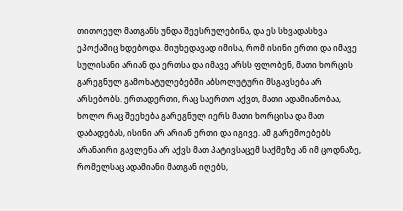თითოეულ მათგანს უნდა შეესრულებინა, და ეს სხვადასხვა ეპოქაშიც ხდებოდა. მიუხედავად იმისა, რომ ისინი ერთი და იმავე სულისანი არიან და ერთსა და იმავე არსს ფლობენ, მათი ხორცის გარეგნულ გამოხატულებებში აბსოლუტური მსგავსება არ არსებობს. ერთადერთი, რაც საერთო აქვთ, მათი ადამიანობაა, ხოლო რაც შეეხება გარეგნულ იერს მათი ხორცისა და მათ დაბადებას, ისინი არ არიან ერთი და იგივე. ამ გარემოებებს არანაირი გავლენა არ აქვს მათ პატივსაცემ საქმეზე ან იმ ცოდნაზე, რომელსაც ადამიანი მათგან იღებს,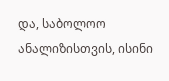და, საბოლოო ანალიზისთვის, ისინი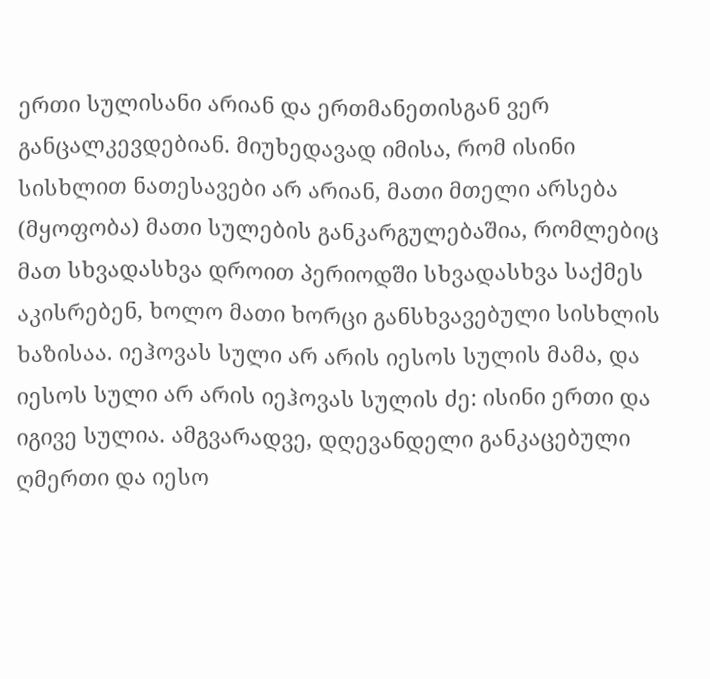ერთი სულისანი არიან და ერთმანეთისგან ვერ განცალკევდებიან. მიუხედავად იმისა, რომ ისინი სისხლით ნათესავები არ არიან, მათი მთელი არსება (მყოფობა) მათი სულების განკარგულებაშია, რომლებიც მათ სხვადასხვა დროით პერიოდში სხვადასხვა საქმეს აკისრებენ, ხოლო მათი ხორცი განსხვავებული სისხლის ხაზისაა. იეჰოვას სული არ არის იესოს სულის მამა, და იესოს სული არ არის იეჰოვას სულის ძე: ისინი ერთი და იგივე სულია. ამგვარადვე, დღევანდელი განკაცებული ღმერთი და იესო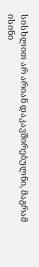სისხლით არ არიან დაკავშირებულნი, მაგრამ ისინი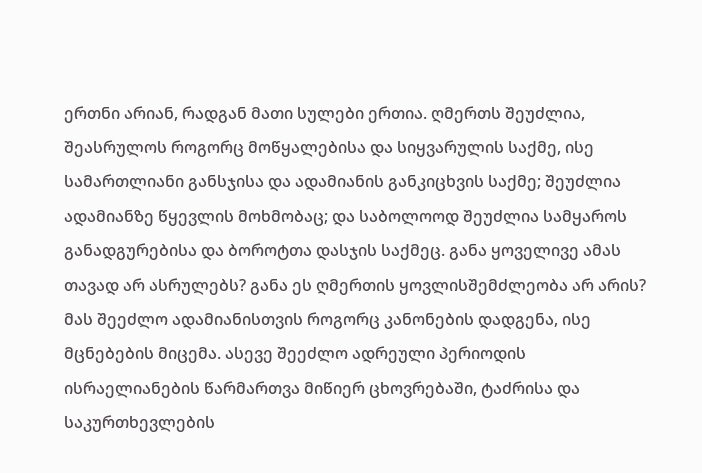ერთნი არიან, რადგან მათი სულები ერთია. ღმერთს შეუძლია, შეასრულოს როგორც მოწყალებისა და სიყვარულის საქმე, ისე სამართლიანი განსჯისა და ადამიანის განკიცხვის საქმე; შეუძლია ადამიანზე წყევლის მოხმობაც; და საბოლოოდ შეუძლია სამყაროს განადგურებისა და ბოროტთა დასჯის საქმეც. განა ყოველივე ამას თავად არ ასრულებს? განა ეს ღმერთის ყოვლისშემძლეობა არ არის? მას შეეძლო ადამიანისთვის როგორც კანონების დადგენა, ისე მცნებების მიცემა. ასევე შეეძლო ადრეული პერიოდის ისრაელიანების წარმართვა მიწიერ ცხოვრებაში, ტაძრისა და საკურთხევლების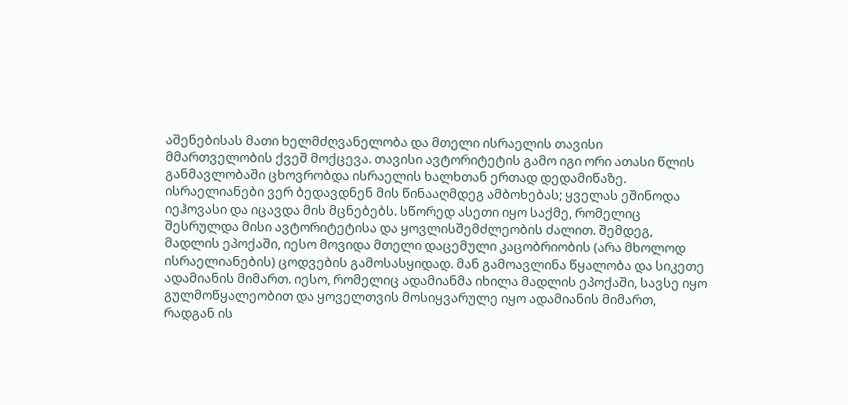აშენებისას მათი ხელმძღვანელობა და მთელი ისრაელის თავისი მმართველობის ქვეშ მოქცევა. თავისი ავტორიტეტის გამო იგი ორი ათასი წლის განმავლობაში ცხოვრობდა ისრაელის ხალხთან ერთად დედამიწაზე. ისრაელიანები ვერ ბედავდნენ მის წინააღმდეგ ამბოხებას; ყველას ეშინოდა იეჰოვასი და იცავდა მის მცნებებს. სწორედ ასეთი იყო საქმე, რომელიც შესრულდა მისი ავტორიტეტისა და ყოვლისშემძლეობის ძალით. შემდეგ, მადლის ეპოქაში, იესო მოვიდა მთელი დაცემული კაცობრიობის (არა მხოლოდ ისრაელიანების) ცოდვების გამოსასყიდად. მან გამოავლინა წყალობა და სიკეთე ადამიანის მიმართ. იესო, რომელიც ადამიანმა იხილა მადლის ეპოქაში, სავსე იყო გულმოწყალეობით და ყოველთვის მოსიყვარულე იყო ადამიანის მიმართ, რადგან ის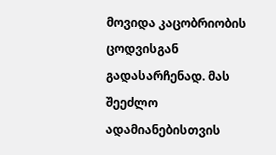მოვიდა კაცობრიობის ცოდვისგან გადასარჩენად. მას შეეძლო ადამიანებისთვის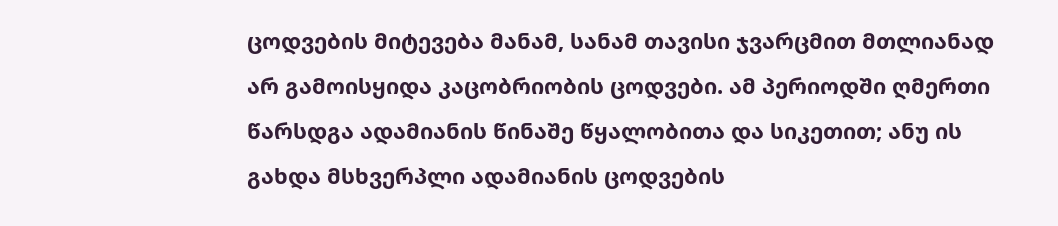ცოდვების მიტევება მანამ, სანამ თავისი ჯვარცმით მთლიანად არ გამოისყიდა კაცობრიობის ცოდვები. ამ პერიოდში ღმერთი წარსდგა ადამიანის წინაშე წყალობითა და სიკეთით; ანუ ის გახდა მსხვერპლი ადამიანის ცოდვების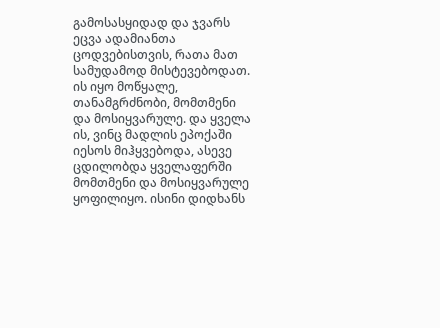გამოსასყიდად და ჯვარს ეცვა ადამიანთა ცოდვებისთვის, რათა მათ სამუდამოდ მისტევებოდათ. ის იყო მოწყალე, თანამგრძნობი, მომთმენი და მოსიყვარულე. და ყველა ის, ვინც მადლის ეპოქაში იესოს მიჰყვებოდა, ასევე ცდილობდა ყველაფერში მომთმენი და მოსიყვარულე ყოფილიყო. ისინი დიდხანს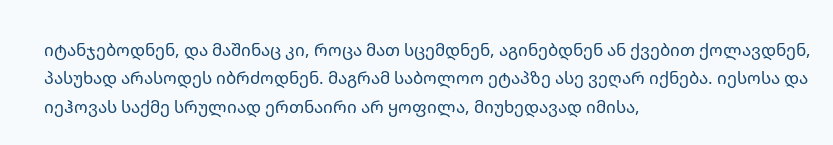იტანჯებოდნენ, და მაშინაც კი, როცა მათ სცემდნენ, აგინებდნენ ან ქვებით ქოლავდნენ, პასუხად არასოდეს იბრძოდნენ. მაგრამ საბოლოო ეტაპზე ასე ვეღარ იქნება. იესოსა და იეჰოვას საქმე სრულიად ერთნაირი არ ყოფილა, მიუხედავად იმისა,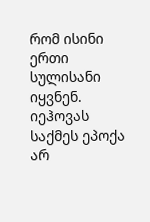რომ ისინი ერთი სულისანი იყვნენ. იეჰოვას საქმეს ეპოქა არ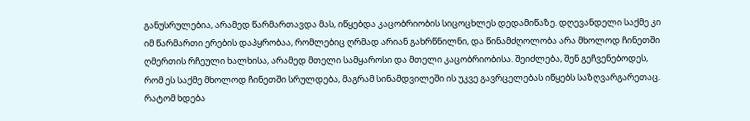განუსრულებია, არამედ წარმართავდა მას, იწყებდა კაცობრიობის სიცოცხლეს დედამიწაზე. დღევანდელი საქმე კი იმ წარმართი ერების დაპყრობაა, რომლებიც ღრმად არიან გახრწნილნი, და წინამძღოლობა არა მხოლოდ ჩინეთში ღმერთის რჩეული ხალხისა, არამედ მთელი სამყაროსი და მთელი კაცობრიობისა. შეიძლება, შენ გეჩვენებოდეს, რომ ეს საქმე მხოლოდ ჩინეთში სრულდება, მაგრამ სინამდვილეში ის უკვე გავრცელებას იწყებს საზღვარგარეთაც. რატომ ხდება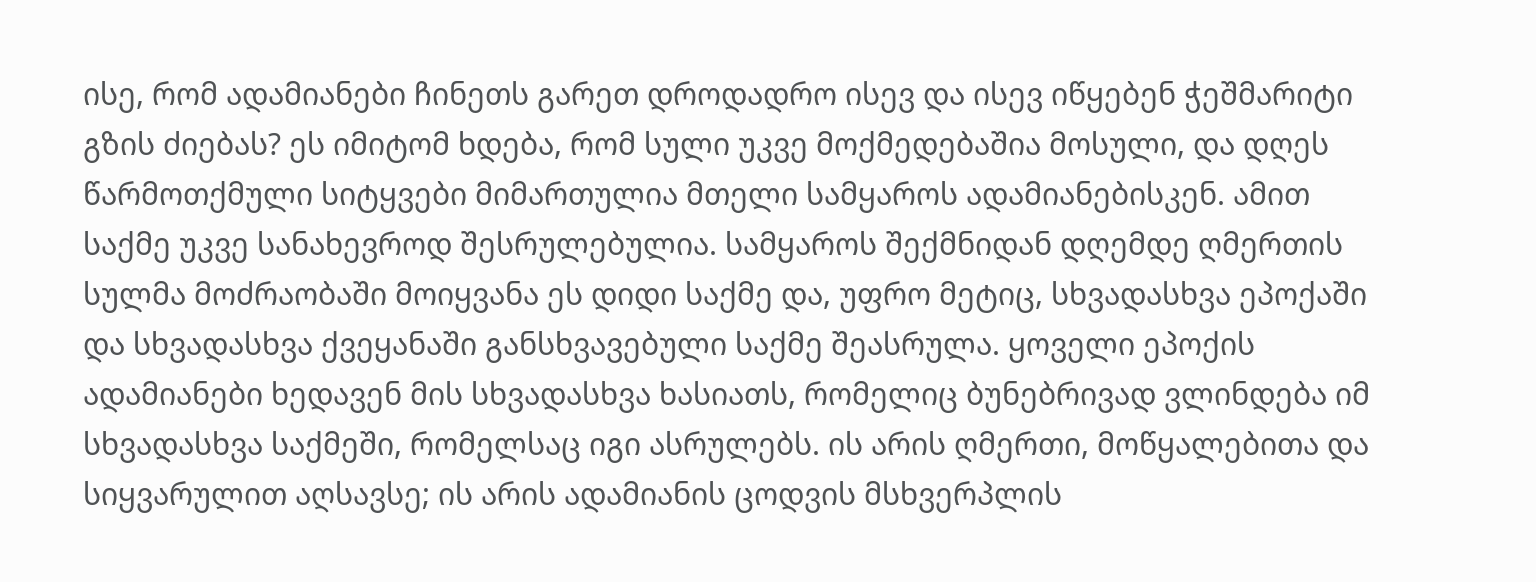ისე, რომ ადამიანები ჩინეთს გარეთ დროდადრო ისევ და ისევ იწყებენ ჭეშმარიტი გზის ძიებას? ეს იმიტომ ხდება, რომ სული უკვე მოქმედებაშია მოსული, და დღეს წარმოთქმული სიტყვები მიმართულია მთელი სამყაროს ადამიანებისკენ. ამით საქმე უკვე სანახევროდ შესრულებულია. სამყაროს შექმნიდან დღემდე ღმერთის სულმა მოძრაობაში მოიყვანა ეს დიდი საქმე და, უფრო მეტიც, სხვადასხვა ეპოქაში და სხვადასხვა ქვეყანაში განსხვავებული საქმე შეასრულა. ყოველი ეპოქის ადამიანები ხედავენ მის სხვადასხვა ხასიათს, რომელიც ბუნებრივად ვლინდება იმ სხვადასხვა საქმეში, რომელსაც იგი ასრულებს. ის არის ღმერთი, მოწყალებითა და სიყვარულით აღსავსე; ის არის ადამიანის ცოდვის მსხვერპლის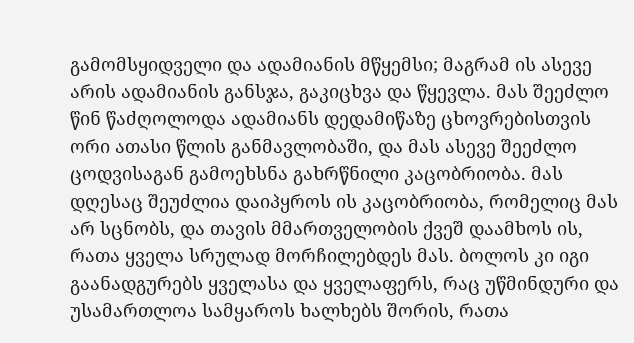გამომსყიდველი და ადამიანის მწყემსი; მაგრამ ის ასევე არის ადამიანის განსჯა, გაკიცხვა და წყევლა. მას შეეძლო წინ წაძღოლოდა ადამიანს დედამიწაზე ცხოვრებისთვის ორი ათასი წლის განმავლობაში, და მას ასევე შეეძლო ცოდვისაგან გამოეხსნა გახრწნილი კაცობრიობა. მას დღესაც შეუძლია დაიპყროს ის კაცობრიობა, რომელიც მას არ სცნობს, და თავის მმართველობის ქვეშ დაამხოს ის, რათა ყველა სრულად მორჩილებდეს მას. ბოლოს კი იგი გაანადგურებს ყველასა და ყველაფერს, რაც უწმინდური და უსამართლოა სამყაროს ხალხებს შორის, რათა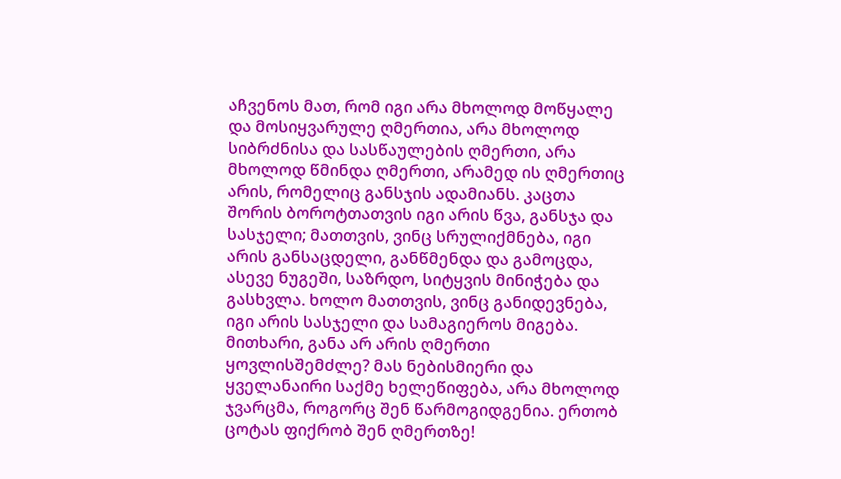აჩვენოს მათ, რომ იგი არა მხოლოდ მოწყალე და მოსიყვარულე ღმერთია, არა მხოლოდ სიბრძნისა და სასწაულების ღმერთი, არა მხოლოდ წმინდა ღმერთი, არამედ ის ღმერთიც არის, რომელიც განსჯის ადამიანს. კაცთა შორის ბოროტთათვის იგი არის წვა, განსჯა და სასჯელი; მათთვის, ვინც სრულიქმნება, იგი არის განსაცდელი, განწმენდა და გამოცდა, ასევე ნუგეში, საზრდო, სიტყვის მინიჭება და გასხვლა. ხოლო მათთვის, ვინც განიდევნება, იგი არის სასჯელი და სამაგიეროს მიგება. მითხარი, განა არ არის ღმერთი ყოვლისშემძლე? მას ნებისმიერი და ყველანაირი საქმე ხელეწიფება, არა მხოლოდ ჯვარცმა, როგორც შენ წარმოგიდგენია. ერთობ ცოტას ფიქრობ შენ ღმერთზე!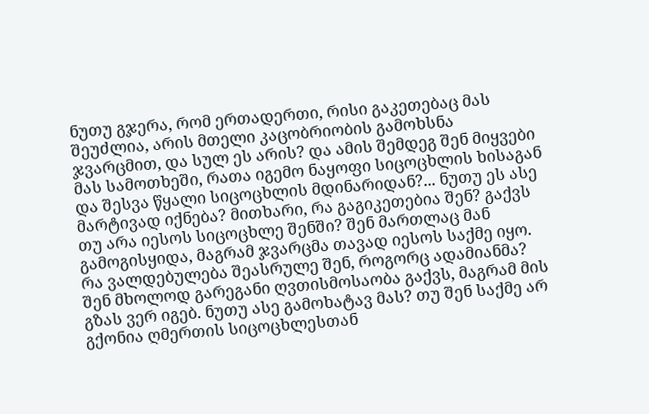ნუთუ გჯერა, რომ ერთადერთი, რისი გაკეთებაც მას შეუძლია, არის მთელი კაცობრიობის გამოხსნა ჯვარცმით, და სულ ეს არის? და ამის შემდეგ შენ მიყვები მას სამოთხეში, რათა იგემო ნაყოფი სიცოცხლის ხისაგან და შესვა წყალი სიცოცხლის მდინარიდან?... ნუთუ ეს ასე მარტივად იქნება? მითხარი, რა გაგიკეთებია შენ? გაქვს თუ არა იესოს სიცოცხლე შენში? შენ მართლაც მან გამოგისყიდა, მაგრამ ჯვარცმა თავად იესოს საქმე იყო. რა ვალდებულება შეასრულე შენ, როგორც ადამიანმა? შენ მხოლოდ გარეგანი ღვთისმოსაობა გაქვს, მაგრამ მის გზას ვერ იგებ. ნუთუ ასე გამოხატავ მას? თუ შენ საქმე არ გქონია ღმერთის სიცოცხლესთან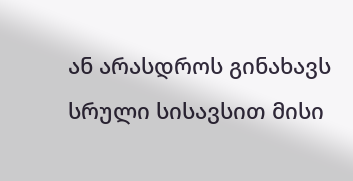ან არასდროს გინახავს სრული სისავსით მისი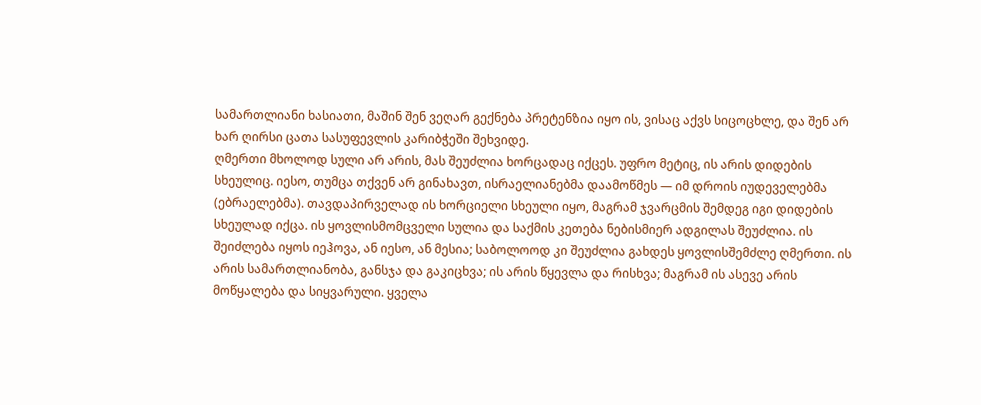სამართლიანი ხასიათი, მაშინ შენ ვეღარ გექნება პრეტენზია იყო ის, ვისაც აქვს სიცოცხლე, და შენ არ ხარ ღირსი ცათა სასუფევლის კარიბჭეში შეხვიდე.
ღმერთი მხოლოდ სული არ არის, მას შეუძლია ხორცადაც იქცეს. უფრო მეტიც, ის არის დიდების სხეულიც. იესო, თუმცა თქვენ არ გინახავთ, ისრაელიანებმა დაამოწმეს — იმ დროის იუდეველებმა (ებრაელებმა). თავდაპირველად ის ხორციელი სხეული იყო, მაგრამ ჯვარცმის შემდეგ იგი დიდების სხეულად იქცა. ის ყოვლისმომცველი სულია და საქმის კეთება ნებისმიერ ადგილას შეუძლია. ის შეიძლება იყოს იეჰოვა, ან იესო, ან მესია; საბოლოოდ კი შეუძლია გახდეს ყოვლისშემძლე ღმერთი. ის არის სამართლიანობა, განსჯა და გაკიცხვა; ის არის წყევლა და რისხვა; მაგრამ ის ასევე არის მოწყალება და სიყვარული. ყველა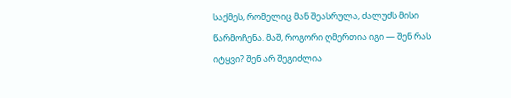საქმეს, რომელიც მან შეასრულა, ძალუძს მისი წარმოჩენა. მაშ, როგორი ღმერთია იგი — შენ რას იტყვი? შენ არ შეგიძლია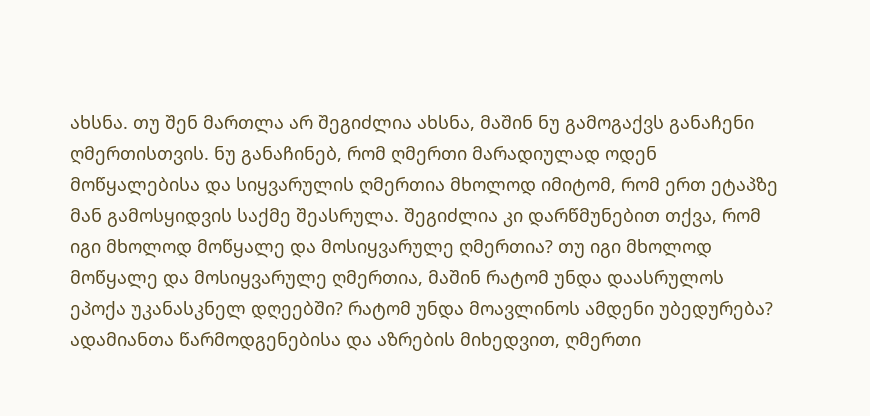ახსნა. თუ შენ მართლა არ შეგიძლია ახსნა, მაშინ ნუ გამოგაქვს განაჩენი ღმერთისთვის. ნუ განაჩინებ, რომ ღმერთი მარადიულად ოდენ მოწყალებისა და სიყვარულის ღმერთია მხოლოდ იმიტომ, რომ ერთ ეტაპზე მან გამოსყიდვის საქმე შეასრულა. შეგიძლია კი დარწმუნებით თქვა, რომ იგი მხოლოდ მოწყალე და მოსიყვარულე ღმერთია? თუ იგი მხოლოდ მოწყალე და მოსიყვარულე ღმერთია, მაშინ რატომ უნდა დაასრულოს ეპოქა უკანასკნელ დღეებში? რატომ უნდა მოავლინოს ამდენი უბედურება? ადამიანთა წარმოდგენებისა და აზრების მიხედვით, ღმერთი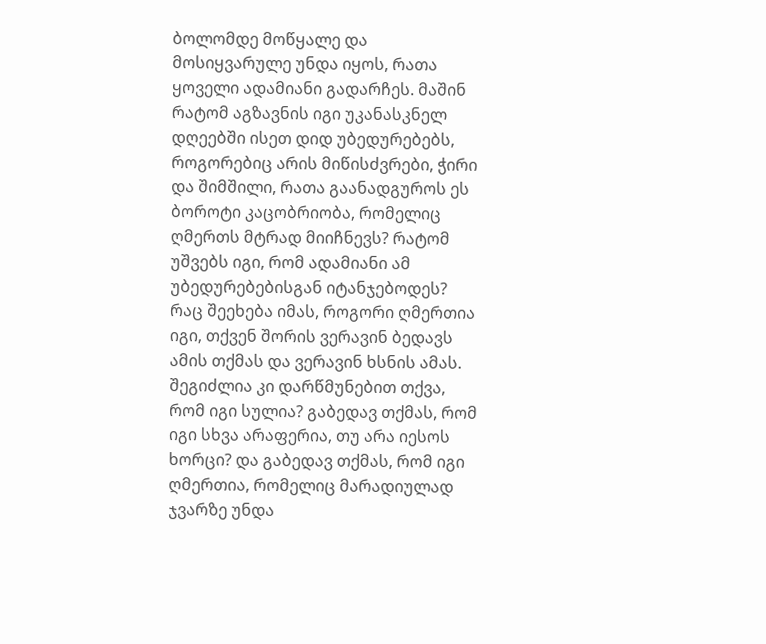ბოლომდე მოწყალე და მოსიყვარულე უნდა იყოს, რათა ყოველი ადამიანი გადარჩეს. მაშინ რატომ აგზავნის იგი უკანასკნელ დღეებში ისეთ დიდ უბედურებებს, როგორებიც არის მიწისძვრები, ჭირი და შიმშილი, რათა გაანადგუროს ეს ბოროტი კაცობრიობა, რომელიც ღმერთს მტრად მიიჩნევს? რატომ უშვებს იგი, რომ ადამიანი ამ უბედურებებისგან იტანჯებოდეს? რაც შეეხება იმას, როგორი ღმერთია იგი, თქვენ შორის ვერავინ ბედავს ამის თქმას და ვერავინ ხსნის ამას. შეგიძლია კი დარწმუნებით თქვა, რომ იგი სულია? გაბედავ თქმას, რომ იგი სხვა არაფერია, თუ არა იესოს ხორცი? და გაბედავ თქმას, რომ იგი ღმერთია, რომელიც მარადიულად ჯვარზე უნდა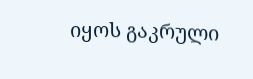იყოს გაკრული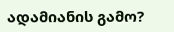ადამიანის გამო?